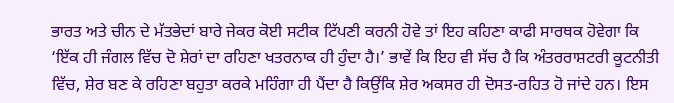ਭਾਰਤ ਅਤੇ ਚੀਨ ਦੇ ਮੱਤਭੇਦਾਂ ਬਾਰੇ ਜੇਕਰ ਕੋਈ ਸਟੀਕ ਟਿੱਪਣੀ ਕਰਨੀ ਹੋਵੇ ਤਾਂ ਇਹ ਕਹਿਣਾ ਕਾਫੀ ਸਾਰਥਕ ਹੋਵੇਗਾ ਕਿ ‘ਇੱਕ ਹੀ ਜੰਗਲ ਵਿੱਚ ਦੋ ਸ਼ੇਰਾਂ ਦਾ ਰਹਿਣਾ ਖਤਰਨਾਕ ਹੀ ਹੁੰਦਾ ਹੈ।’ ਭਾਵੇਂ ਕਿ ਇਹ ਵੀ ਸੱਚ ਹੈ ਕਿ ਅੰਤਰਰਾਸ਼ਟਰੀ ਕੂਟਨੀਤੀ ਵਿੱਚ, ਸ਼ੇਰ ਬਣ ਕੇ ਰਹਿਣਾ ਬਹੁਤਾ ਕਰਕੇ ਮਹਿੰਗਾ ਹੀ ਪੈਂਦਾ ਹੈ ਕਿਉਂਕਿ ਸ਼ੇਰ ਅਕਸਰ ਹੀ ਦੋਸਤ-ਰਹਿਤ ਹੋ ਜਾਂਦੇ ਹਨ। ਇਸ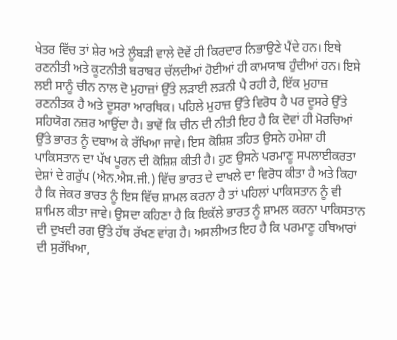ਖੇਤਰ ਵਿੱਚ ਤਾਂ ਸ਼ੇਰ ਅਤੇ ਲੂੰਬੜੀ ਵਾਲੇ ਦੋਵੇਂ ਹੀ ਕਿਰਦਾਰ ਨਿਭਾਉਣੇ ਪੈਂਦੇ ਹਨ। ਇਥੇ ਰਣਨੀਤੀ ਅਤੇ ਕੂਟਨੀਤੀ ਬਰਾਬਰ ਚੱਲਦੀਆਂ ਹੋਈਆਂ ਹੀ ਕਾਮਯਾਬ ਹੁੰਦੀਆਂ ਹਨ। ਇਸੇ ਲਈ ਸਾਨੂੰ ਚੀਨ ਨਾਲ ਦੋ ਮੁਹਾਜ਼ਾਂ ਉੱਤੇ ਲੜਾਈ ਲੜਨੀ ਪੈ ਰਹੀ ਹੈ, ਇੱਕ ਮੁਹਾਜ਼ ਰਣਨੀਤਕ ਹੈ ਅਤੇ ਦੂਸਰਾ ਆਰਥਿਕ। ਪਹਿਲੇ ਮੁਹਾਜ਼ ਉੱਤੇ ਵਿਰੋਧ ਹੈ ਪਰ ਦੂਸਰੇ ਉੱਤੇ ਸਹਿਯੋਗ ਨਜ਼ਰ ਆਉਂਦਾ ਹੈ। ਭਾਵੇਂ ਕਿ ਚੀਨ ਦੀ ਨੀਤੀ ਇਹ ਹੈ ਕਿ ਦੋਵਾਂ ਹੀ ਮੋਰਚਿਆਂ ਉੱਤੇ ਭਾਰਤ ਨੂੰ ਦਬਾਅ ਕੇ ਰੱਖਿਆ ਜਾਵੇ। ਇਸ ਕੋਸ਼ਿਸ਼ ਤਹਿਤ ਉਸਨੇ ਹਮੇਸ਼ਾ ਹੀ ਪਾਕਿਸਤਾਨ ਦਾ ਪੱਖ ਪੂਰਨ ਦੀ ਕੋਸ਼ਿਸ਼ ਕੀਤੀ ਹੈ। ਹੁਣ ਉਸਨੇ ਪਰਮਾਣੂ ਸਪਲਾਈਕਰਤਾ ਦੇਸ਼ਾਂ ਦੇ ਗਰੁੱਪ (ਐਨ.ਐਸ.ਜੀ.) ਵਿੱਚ ਭਾਰਤ ਦੇ ਦਾਖਲੇ ਦਾ ਵਿਰੋਧ ਕੀਤਾ ਹੈ ਅਤੇ ਕਿਹਾ ਹੈ ਕਿ ਜੇਕਰ ਭਾਰਤ ਨੂੰ ਇਸ ਵਿੱਚ ਸ਼ਾਮਲ ਕਰਨਾ ਹੈ ਤਾਂ ਪਹਿਲਾਂ ਪਾਕਿਸਤਾਨ ਨੂੰ ਵੀ ਸ਼ਾਮਿਲ ਕੀਤਾ ਜਾਵੇ। ਉਸਦਾ ਕਹਿਣਾ ਹੈ ਕਿ ਇਕੱਲੇ ਭਾਰਤ ਨੂੰ ਸ਼ਾਮਲ ਕਰਨਾ ਪਾਕਿਸਤਾਨ ਦੀ ਦੁਖਦੀ ਰਗ ਉੱਤੇ ਹੱਥ ਰੱਖਣ ਵਾਂਗ ਹੈ। ਅਸਲੀਅਤ ਇਹ ਹੈ ਕਿ ਪਰਮਾਣੂ ਹਥਿਆਰਾਂ ਦੀ ਸੁਰੱਖਿਆ,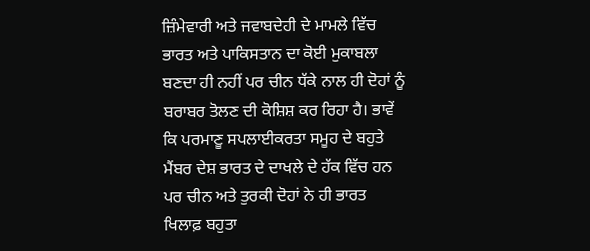ਜ਼ਿੰਮੇਵਾਰੀ ਅਤੇ ਜਵਾਬਦੇਹੀ ਦੇ ਮਾਮਲੇ ਵਿੱਚ ਭਾਰਤ ਅਤੇ ਪਾਕਿਸਤਾਨ ਦਾ ਕੋਈ ਮੁਕਾਬਲਾ ਬਣਦਾ ਹੀ ਨਹੀਂ ਪਰ ਚੀਨ ਧੱਕੇ ਨਾਲ ਹੀ ਦੋਹਾਂ ਨੂੰ ਬਰਾਬਰ ਤੋਲਣ ਦੀ ਕੋਸ਼ਿਸ਼ ਕਰ ਰਿਹਾ ਹੈ। ਭਾਵੇਂ ਕਿ ਪਰਮਾਣੂ ਸਪਲਾਈਕਰਤਾ ਸਮੂਹ ਦੇ ਬਹੁਤੇ ਮੈਂਬਰ ਦੇਸ਼ ਭਾਰਤ ਦੇ ਦਾਖਲੇ ਦੇ ਹੱਕ ਵਿੱਚ ਹਨ ਪਰ ਚੀਨ ਅਤੇ ਤੁਰਕੀ ਦੋਹਾਂ ਨੇ ਹੀ ਭਾਰਤ ਖਿਲਾਫ਼ ਬਹੁਤਾ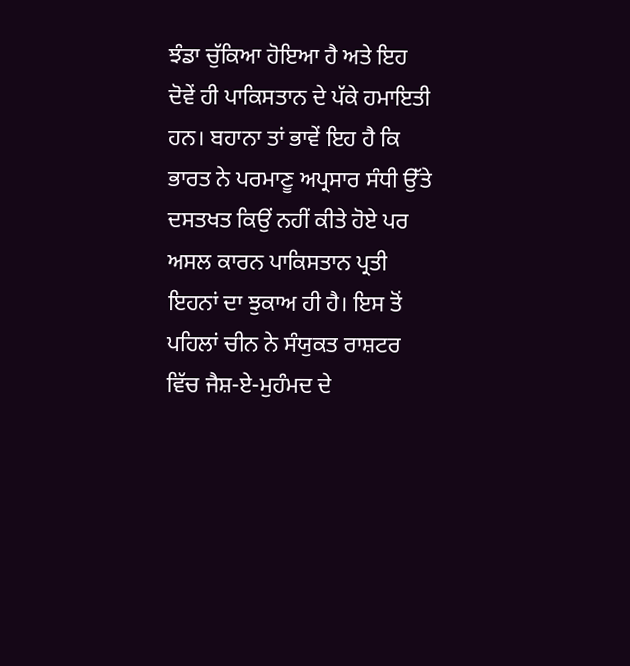ਝੰਡਾ ਚੁੱਕਿਆ ਹੋਇਆ ਹੈ ਅਤੇ ਇਹ ਦੋਵੇਂ ਹੀ ਪਾਕਿਸਤਾਨ ਦੇ ਪੱਕੇ ਹਮਾਇਤੀ ਹਨ। ਬਹਾਨਾ ਤਾਂ ਭਾਵੇਂ ਇਹ ਹੈ ਕਿ ਭਾਰਤ ਨੇ ਪਰਮਾਣੂ ਅਪ੍ਰਸਾਰ ਸੰਧੀ ਉੱਤੇ ਦਸਤਖਤ ਕਿਉਂ ਨਹੀਂ ਕੀਤੇ ਹੋਏ ਪਰ ਅਸਲ ਕਾਰਨ ਪਾਕਿਸਤਾਨ ਪ੍ਰਤੀ ਇਹਨਾਂ ਦਾ ਝੁਕਾਅ ਹੀ ਹੈ। ਇਸ ਤੋਂ ਪਹਿਲਾਂ ਚੀਨ ਨੇ ਸੰਯੁਕਤ ਰਾਸ਼ਟਰ ਵਿੱਚ ਜੈਸ਼-ਏ-ਮੁਹੰਮਦ ਦੇ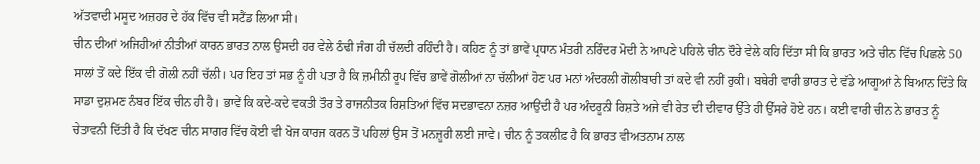ਅੱਤਵਾਦੀ ਮਸੂਦ ਅਜ਼ਹਰ ਦੇ ਹੱਕ ਵਿੱਚ ਵੀ ਸਟੈਂਡ ਲਿਆ ਸੀ।
ਚੀਨ ਦੀਆਂ ਅਜਿਹੀਆਂ ਨੀਤੀਆਂ ਕਾਰਨ ਭਾਰਤ ਨਾਲ ਉਸਦੀ ਹਰ ਵੇਲੇ ਠੰਢੀ ਜੰਗ ਹੀ ਚੱਲਦੀ ਰਹਿੰਦੀ ਹੈ। ਕਹਿਣ ਨੂੰ ਤਾਂ ਭਾਵੇਂ ਪ੍ਰਧਾਨ ਮੰਤਰੀ ਨਰਿੰਦਰ ਮੋਦੀ ਨੇ ਆਪਣੇ ਪਹਿਲੇ ਚੀਨ ਦੌਰੇ ਵੇਲੇ ਕਹਿ ਦਿੱਤਾ ਸੀ ਕਿ ਭਾਰਤ ਅਤੇ ਚੀਨ ਵਿੱਚ ਪਿਛਲੇ 50 ਸਾਲਾਂ ਤੋਂ ਕਦੇ ਇੱਕ ਵੀ ਗੋਲੀ ਨਹੀਂ ਚੱਲੀ। ਪਰ ਇਹ ਤਾਂ ਸਭ ਨੂੰ ਹੀ ਪਤਾ ਹੈ ਕਿ ਜ਼ਮੀਨੀ ਰੂਪ ਵਿੱਚ ਭਾਵੇਂ ਗੋਲੀਆਂ ਨਾ ਚੱਲੀਆਂ ਹੋਣ ਪਰ ਮਨਾਂ ਅੰਦਰਲੀ ਗੋਲੀਬਾਰੀ ਤਾਂ ਕਦੇ ਵੀ ਨਹੀਂ ਰੁਕੀ। ਬਥੇਰੀ ਵਾਰੀ ਭਾਰਤ ਦੇ ਵੱਡੇ ਆਗੂਆਂ ਨੇ ਬਿਆਨ ਦਿੱਤੇ ਕਿ ਸਾਡਾ ਦੁਸ਼ਮਣ ਨੰਬਰ ਇੱਕ ਚੀਨ ਹੀ ਹੈ। ਭਾਵੇਂ ਕਿ ਕਦੇ-ਕਦੇ ਵਕਤੀ ਤੌਰ ਤੇ ਰਾਜਨੀਤਕ ਰਿਸ਼ਤਿਆਂ ਵਿੱਚ ਸਦਭਾਵਨਾ ਨਜ਼ਰ ਆਉਂਦੀ ਹੈ ਪਰ ਅੰਦਰੂਨੀ ਰਿਸ਼ਤੇ ਅਜੇ ਵੀ ਰੇਤ ਦੀ ਦੀਵਾਰ ਉੱਤੇ ਹੀ ਉੱਸਰੇ ਹੋਏ ਹਨ। ਕਈ ਵਾਰੀ ਚੀਨ ਨੇ ਭਾਰਤ ਨੂੰ ਚੇਤਾਵਨੀ ਦਿੱਤੀ ਹੈ ਕਿ ਦੱਖਣ ਚੀਨ ਸਾਗਰ ਵਿੱਚ ਕੋਈ ਵੀ ਖੋਜ ਕਾਰਜ ਕਰਨ ਤੋਂ ਪਹਿਲਾਂ ਉਸ ਤੋਂ ਮਨਜ਼ੂਰੀ ਲਈ ਜਾਵੇ। ਚੀਨ ਨੂੰ ਤਕਲੀਫ਼ ਹੈ ਕਿ ਭਾਰਤ ਵੀਅਤਨਾਮ ਨਾਲ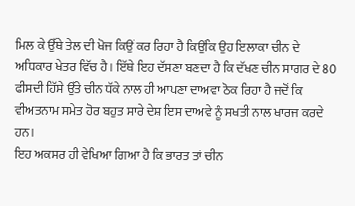ਮਿਲ ਕੇ ਉੱਥੇ ਤੇਲ ਦੀ ਖੋਜ ਕਿਉਂ ਕਰ ਰਿਹਾ ਹੈ ਕਿਉਂਕਿ ਉਹ ਇਲਾਕਾ ਚੀਨ ਦੇ ਅਧਿਕਾਰ ਖੇਤਰ ਵਿੱਚ ਹੈ। ਇੱਥੇ ਇਹ ਦੱਸਣਾ ਬਣਦਾ ਹੈ ਕਿ ਦੱਖਣ ਚੀਨ ਸਾਗਰ ਦੇ 80 ਫੀਸਦੀ ਹਿੱਸੇ ਉੱਤੇ ਚੀਨ ਧੱਕੇ ਨਾਲ ਹੀ ਆਪਣਾ ਦਾਅਵਾ ਠੋਕ ਰਿਹਾ ਹੈ ਜਦੋਂ ਕਿ ਵੀਅਤਨਾਮ ਸਮੇਤ ਹੋਰ ਬਹੁਤ ਸਾਰੇ ਦੇਸ਼ ਇਸ ਦਾਅਵੇ ਨੂੰ ਸਖਤੀ ਨਾਲ ਖਾਰਜ ਕਰਦੇ ਹਨ।
ਇਹ ਅਕਸਰ ਹੀ ਵੇਖਿਆ ਗਿਆ ਹੈ ਕਿ ਭਾਰਤ ਤਾਂ ਚੀਨ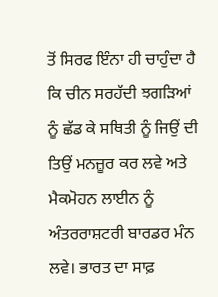ਤੋਂ ਸਿਰਫ ਇੰਨਾ ਹੀ ਚਾਹੁੰਦਾ ਹੈ ਕਿ ਚੀਨ ਸਰਹੱਦੀ ਝਗੜਿਆਂ ਨੂੰ ਛੱਡ ਕੇ ਸਥਿਤੀ ਨੂੰ ਜਿਉਂ ਦੀ ਤਿਉਂ ਮਨਜ਼ੂਰ ਕਰ ਲਵੇ ਅਤੇ ਮੈਕਮੋਹਨ ਲਾਈਨ ਨੂੰ ਅੰਤਰਰਾਸ਼ਟਰੀ ਬਾਰਡਰ ਮੰਨ ਲਵੇ। ਭਾਰਤ ਦਾ ਸਾਫ਼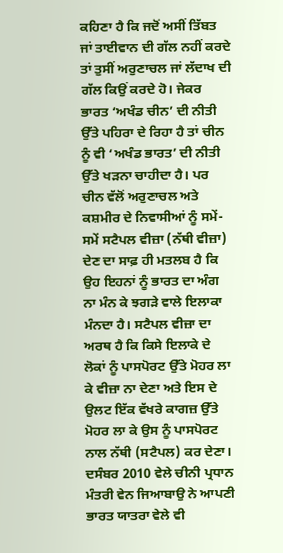ਕਹਿਣਾ ਹੈ ਕਿ ਜਦੋਂ ਅਸੀਂ ਤਿੱਬਤ ਜਾਂ ਤਾਈਵਾਨ ਦੀ ਗੱਲ ਨਹੀਂ ਕਰਦੇ ਤਾਂ ਤੁਸੀਂ ਅਰੁਣਾਚਲ ਜਾਂ ਲੱਦਾਖ ਦੀ ਗੱਲ ਕਿਉਂ ਕਰਦੇ ਹੋ। ਜੇਕਰ ਭਾਰਤ ‘ਅਖੰਡ ਚੀਨ’ ਦੀ ਨੀਤੀ ਉੱਤੇ ਪਹਿਰਾ ਦੇ ਰਿਹਾ ਹੈ ਤਾਂ ਚੀਨ ਨੂੰ ਵੀ ‘ਅਖੰਡ ਭਾਰਤ’ ਦੀ ਨੀਤੀ ਉੱਤੇ ਖੜਨਾ ਚਾਹੀਦਾ ਹੈ। ਪਰ ਚੀਨ ਵੱਲੋਂ ਅਰੁਣਾਚਲ ਅਤੇ ਕਸ਼ਮੀਰ ਦੇ ਨਿਵਾਸੀਆਂ ਨੂੰ ਸਮੇਂ-ਸਮੇਂ ਸਟੈਪਲ ਵੀਜ਼ਾ (ਨੱਥੀ ਵੀਜ਼ਾ) ਦੇਣ ਦਾ ਸਾਫ਼ ਹੀ ਮਤਲਬ ਹੈ ਕਿ ਉਹ ਇਹਨਾਂ ਨੂੰ ਭਾਰਤ ਦਾ ਅੰਗ ਨਾ ਮੰਨ ਕੇ ਝਗੜੇ ਵਾਲੇ ਇਲਾਕਾ ਮੰਨਦਾ ਹੈ। ਸਟੈਪਲ ਵੀਜ਼ਾ ਦਾ ਅਰਥ ਹੈ ਕਿ ਕਿਸੇ ਇਲਾਕੇ ਦੇ ਲੋਕਾਂ ਨੂੰ ਪਾਸਪੋਰਟ ਉੱਤੇ ਮੋਹਰ ਲਾ ਕੇ ਵੀਜ਼ਾ ਨਾ ਦੇਣਾ ਅਤੇ ਇਸ ਦੇ ਉਲਟ ਇੱਕ ਵੱਖਰੇ ਕਾਗਜ਼ ਉੱਤੇ ਮੋਹਰ ਲਾ ਕੇ ਉਸ ਨੂੰ ਪਾਸਪੋਰਟ ਨਾਲ ਨੱਥੀ (ਸਟੈਪਲ) ਕਰ ਦੇਣਾ। ਦਸੰਬਰ 2010 ਵੇਲੇ ਚੀਨੀ ਪ੍ਰਧਾਨ ਮੰਤਰੀ ਵੇਨ ਜਿਆਬਾਉ ਨੇ ਆਪਣੀ ਭਾਰਤ ਯਾਤਰਾ ਵੇਲੇ ਵੀ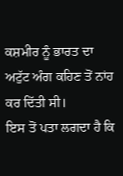ਕਸ਼ਮੀਰ ਨੂੰ ਭਾਰਤ ਦਾ ਅਟੁੱਟ ਅੰਗ ਕਹਿਣ ਤੋਂ ਨਾਂਹ ਕਰ ਦਿੱਤੀ ਸੀ।
ਇਸ ਤੋਂ ਪਤਾ ਲਗਦਾ ਹੈ ਕਿ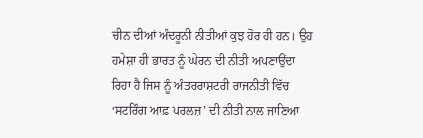ਚੀਨ ਦੀਆਂ ਅੰਦਰੂਨੀ ਨੀਤੀਆਂ ਕੁਝ ਹੋਰ ਹੀ ਹਨ। ਉਹ ਹਮੇਸ਼ਾ ਹੀ ਭਾਰਤ ਨੂੰ ਘੇਰਨ ਦੀ ਨੀਤੀ ਅਪਣਾਉਂਦਾ ਰਿਹਾ ਹੈ ਜਿਸ ਨੂੰ ਅੰਤਰਰਾਸ਼ਟਰੀ ਰਾਜਨੀਤੀ ਵਿੱਚ ‘ਸਟਰਿੰਗ ਆਫ਼ ਪਰਲਜ਼’ ਦੀ ਨੀਤੀ ਨਾਲ ਜਾਣਿਆ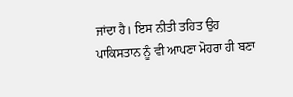ਜਾਂਦਾ ਹੈ। ਇਸ ਨੀਤੀ ਤਹਿਤ ਉਹ ਪਾਕਿਸਤਾਨ ਨੂੰ ਵੀ ਆਪਣਾ ਮੋਹਰਾ ਹੀ ਬਣਾ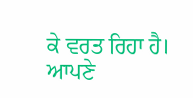ਕੇ ਵਰਤ ਰਿਹਾ ਹੈ। ਆਪਣੇ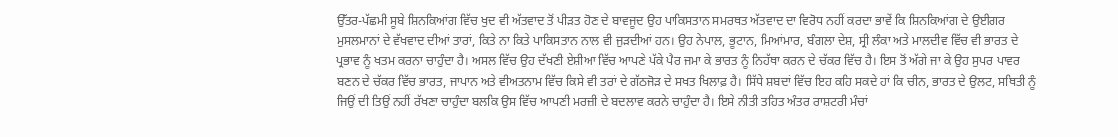ਉੱਤਰ-ਪੱਛਮੀ ਸੂਬੇ ਸ਼ਿਨਕਿਆਂਗ ਵਿੱਚ ਖੁਦ ਵੀ ਅੱਤਵਾਦ ਤੋਂ ਪੀੜਤ ਹੋਣ ਦੇ ਬਾਵਜੂਦ ਉਹ ਪਾਕਿਸਤਾਨ ਸਮਰਥਤ ਅੱਤਵਾਦ ਦਾ ਵਿਰੋਧ ਨਹੀਂ ਕਰਦਾ ਭਾਵੇਂ ਕਿ ਸ਼ਿਨਕਿਆਂਗ ਦੇ ਉਈਗਰ ਮੁਸਲਮਾਨਾਂ ਦੇ ਵੱਖਵਾਦ ਦੀਆਂ ਤਾਰਾਂ, ਕਿਤੇ ਨਾ ਕਿਤੇ ਪਾਕਿਸਤਾਨ ਨਾਲ ਵੀ ਜੁੜਦੀਆਂ ਹਨ। ਉਹ ਨੇਪਾਲ, ਭੂਟਾਨ, ਮਿਆਂਮਾਰ, ਬੰਗਲਾ ਦੇਸ਼, ਸ੍ਰੀ ਲੰਕਾ ਅਤੇ ਮਾਲਦੀਵ ਵਿੱਚ ਵੀ ਭਾਰਤ ਦੇ ਪ੍ਰਭਾਵ ਨੂੰ ਖਤਮ ਕਰਨਾ ਚਾਹੁੰਦਾ ਹੈ। ਅਸਲ ਵਿੱਚ ਉਹ ਦੱਖਣੀ ਏਸ਼ੀਆ ਵਿੱਚ ਆਪਣੇ ਪੱਕੇ ਪੈਰ ਜਮਾ ਕੇ ਭਾਰਤ ਨੂੰ ਨਿਹੱਥਾ ਕਰਨ ਦੇ ਚੱਕਰ ਵਿੱਚ ਹੈ। ਇਸ ਤੋਂ ਅੱਗੇ ਜਾ ਕੇ ਉਹ ਸੁਪਰ ਪਾਵਰ ਬਣਨ ਦੇ ਚੱਕਰ ਵਿੱਚ ਭਾਰਤ, ਜਾਪਾਨ ਅਤੇ ਵੀਅਤਨਾਮ ਵਿੱਚ ਕਿਸੇ ਵੀ ਤਰਾਂ ਦੇ ਗੱਠਜੋੜ ਦੇ ਸਖਤ ਖਿਲਾਫ਼ ਹੈ। ਸਿੱਧੇ ਸ਼ਬਦਾਂ ਵਿੱਚ ਇਹ ਕਹਿ ਸਕਦੇ ਹਾਂ ਕਿ ਚੀਨ, ਭਾਰਤ ਦੇ ਉਲਟ, ਸਥਿਤੀ ਨੂੰ ਜਿਉਂ ਦੀ ਤਿਉਂ ਨਹੀਂ ਰੱਖਣਾ ਚਾਹੁੰਦਾ ਬਲਕਿ ਉਸ ਵਿੱਚ ਆਪਣੀ ਮਰਜ਼ੀ ਦੇ ਬਦਲਾਵ ਕਰਨੇ ਚਾਹੁੰਦਾ ਹੈ। ਇਸੇ ਨੀਤੀ ਤਹਿਤ ਅੰਤਰ ਰਾਸ਼ਟਰੀ ਮੰਚਾਂ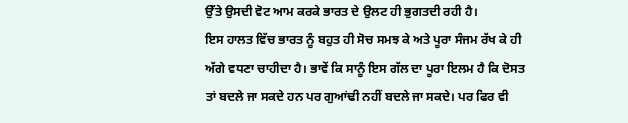ਉੱਤੇ ਉਸਦੀ ਵੋਟ ਆਮ ਕਰਕੇ ਭਾਰਤ ਦੇ ਉਲਟ ਹੀ ਭੁਗਤਦੀ ਰਹੀ ਹੈ।
ਇਸ ਹਾਲਤ ਵਿੱਚ ਭਾਰਤ ਨੂੰ ਬਹੁਤ ਹੀ ਸੋਚ ਸਮਝ ਕੇ ਅਤੇ ਪੂਰਾ ਸੰਜਮ ਰੱਖ ਕੇ ਹੀ ਅੱਗੇ ਵਧਣਾ ਚਾਹੀਦਾ ਹੈ। ਭਾਵੇਂ ਕਿ ਸਾਨੂੰ ਇਸ ਗੱਲ ਦਾ ਪੂਰਾ ਇਲਮ ਹੈ ਕਿ ਦੋਸਤ ਤਾਂ ਬਦਲੇ ਜਾ ਸਕਦੇ ਹਨ ਪਰ ਗੁਆਂਢੀ ਨਹੀਂ ਬਦਲੇ ਜਾ ਸਕਦੇ। ਪਰ ਫਿਰ ਵੀ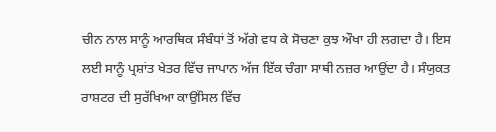ਚੀਨ ਨਾਲ ਸਾਨੂੰ ਆਰਥਿਕ ਸੰਬੰਧਾਂ ਤੋਂ ਅੱਗੇ ਵਧ ਕੇ ਸੋਚਣਾ ਕੁਝ ਔਖਾ ਹੀ ਲਗਦਾ ਹੈ। ਇਸ ਲਈ ਸਾਨੂੰ ਪ੍ਰਸ਼ਾਂਤ ਖੇਤਰ ਵਿੱਚ ਜਾਪਾਨ ਅੱਜ ਇੱਕ ਚੰਗਾ ਸਾਥੀ ਨਜ਼ਰ ਆਉਂਦਾ ਹੈ। ਸੰਯੁਕਤ ਰਾਸ਼ਟਰ ਦੀ ਸੁਰੱਖਿਆ ਕਾਉਂਸਿਲ ਵਿੱਚ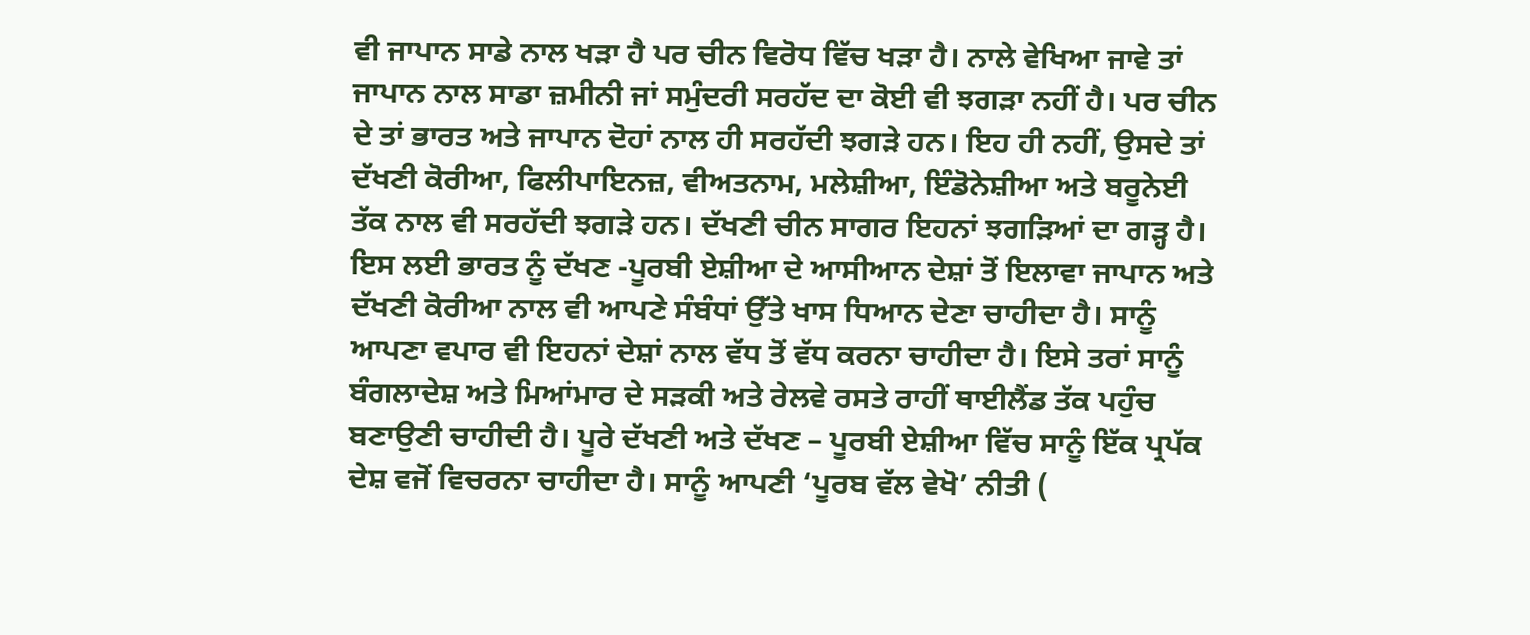ਵੀ ਜਾਪਾਨ ਸਾਡੇ ਨਾਲ ਖੜਾ ਹੈ ਪਰ ਚੀਨ ਵਿਰੋਧ ਵਿੱਚ ਖੜਾ ਹੈ। ਨਾਲੇ ਵੇਖਿਆ ਜਾਵੇ ਤਾਂ ਜਾਪਾਨ ਨਾਲ ਸਾਡਾ ਜ਼ਮੀਨੀ ਜਾਂ ਸਮੁੰਦਰੀ ਸਰਹੱਦ ਦਾ ਕੋਈ ਵੀ ਝਗੜਾ ਨਹੀਂ ਹੈ। ਪਰ ਚੀਨ ਦੇ ਤਾਂ ਭਾਰਤ ਅਤੇ ਜਾਪਾਨ ਦੋਹਾਂ ਨਾਲ ਹੀ ਸਰਹੱਦੀ ਝਗੜੇ ਹਨ। ਇਹ ਹੀ ਨਹੀਂ, ਉਸਦੇ ਤਾਂ ਦੱਖਣੀ ਕੋਰੀਆ, ਫਿਲੀਪਾਇਨਜ਼, ਵੀਅਤਨਾਮ, ਮਲੇਸ਼ੀਆ, ਇੰਡੋਨੇਸ਼ੀਆ ਅਤੇ ਬਰੂਨੇਈ ਤੱਕ ਨਾਲ ਵੀ ਸਰਹੱਦੀ ਝਗੜੇ ਹਨ। ਦੱਖਣੀ ਚੀਨ ਸਾਗਰ ਇਹਨਾਂ ਝਗੜਿਆਂ ਦਾ ਗੜ੍ਹ ਹੈ। ਇਸ ਲਈ ਭਾਰਤ ਨੂੰ ਦੱਖਣ -ਪੂਰਬੀ ਏਸ਼ੀਆ ਦੇ ਆਸੀਆਨ ਦੇਸ਼ਾਂ ਤੋਂ ਇਲਾਵਾ ਜਾਪਾਨ ਅਤੇ ਦੱਖਣੀ ਕੋਰੀਆ ਨਾਲ ਵੀ ਆਪਣੇ ਸੰਬੰਧਾਂ ਉੱਤੇ ਖਾਸ ਧਿਆਨ ਦੇਣਾ ਚਾਹੀਦਾ ਹੈ। ਸਾਨੂੰ ਆਪਣਾ ਵਪਾਰ ਵੀ ਇਹਨਾਂ ਦੇਸ਼ਾਂ ਨਾਲ ਵੱਧ ਤੋਂ ਵੱਧ ਕਰਨਾ ਚਾਹੀਦਾ ਹੈ। ਇਸੇ ਤਰਾਂ ਸਾਨੂੰ ਬੰਗਲਾਦੇਸ਼ ਅਤੇ ਮਿਆਂਮਾਰ ਦੇ ਸੜਕੀ ਅਤੇ ਰੇਲਵੇ ਰਸਤੇ ਰਾਹੀਂ ਥਾਈਲੈਂਡ ਤੱਕ ਪਹੁੰਚ ਬਣਾਉਣੀ ਚਾਹੀਦੀ ਹੈ। ਪੂਰੇ ਦੱਖਣੀ ਅਤੇ ਦੱਖਣ – ਪੂਰਬੀ ਏਸ਼ੀਆ ਵਿੱਚ ਸਾਨੂੰ ਇੱਕ ਪ੍ਰਪੱਕ ਦੇਸ਼ ਵਜੋਂ ਵਿਚਰਨਾ ਚਾਹੀਦਾ ਹੈ। ਸਾਨੂੰ ਆਪਣੀ ‘ਪੂਰਬ ਵੱਲ ਵੇਖੋ’ ਨੀਤੀ (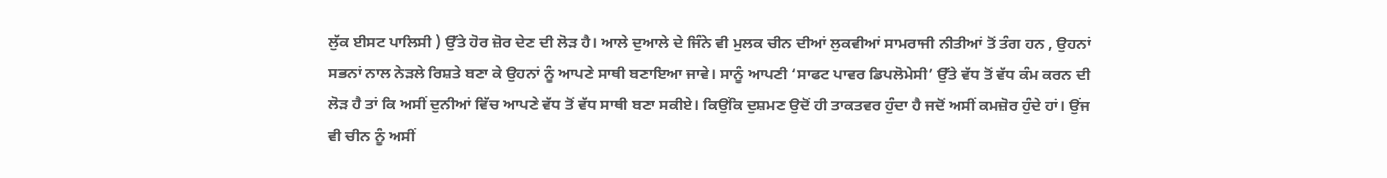ਲੁੱਕ ਈਸਟ ਪਾਲਿਸੀ ) ਉੱਤੇ ਹੋਰ ਜ਼ੋਰ ਦੇਣ ਦੀ ਲੋੜ ਹੈ। ਆਲੇ ਦੁਆਲੇ ਦੇ ਜਿੰਨੇ ਵੀ ਮੁਲਕ ਚੀਨ ਦੀਆਂ ਲੁਕਵੀਆਂ ਸਾਮਰਾਜੀ ਨੀਤੀਆਂ ਤੋਂ ਤੰਗ ਹਨ , ਉਹਨਾਂ ਸਭਨਾਂ ਨਾਲ ਨੇੜਲੇ ਰਿਸ਼ਤੇ ਬਣਾ ਕੇ ਉਹਨਾਂ ਨੂੰ ਆਪਣੇ ਸਾਥੀ ਬਣਾਇਆ ਜਾਵੇ। ਸਾਨੂੰ ਆਪਣੀ ‘ਸਾਫਟ ਪਾਵਰ ਡਿਪਲੋਮੇਸੀ’ ਉੱਤੇ ਵੱਧ ਤੋਂ ਵੱਧ ਕੰਮ ਕਰਨ ਦੀ ਲੋੜ ਹੈ ਤਾਂ ਕਿ ਅਸੀਂ ਦੁਨੀਆਂ ਵਿੱਚ ਆਪਣੇ ਵੱਧ ਤੋਂ ਵੱਧ ਸਾਥੀ ਬਣਾ ਸਕੀਏ। ਕਿਉਂਕਿ ਦੁਸ਼ਮਣ ਉਦੋਂ ਹੀ ਤਾਕਤਵਰ ਹੁੰਦਾ ਹੈ ਜਦੋਂ ਅਸੀਂ ਕਮਜ਼ੋਰ ਹੁੰਦੇ ਹਾਂ। ਉਂਜ ਵੀ ਚੀਨ ਨੂੰ ਅਸੀਂ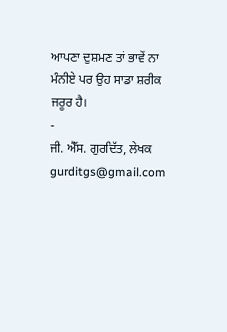ਆਪਣਾ ਦੁਸ਼ਮਣ ਤਾਂ ਭਾਵੇਂ ਨਾ ਮੰਨੀਏ ਪਰ ਉਹ ਸਾਡਾ ਸ਼ਰੀਕ ਜਰੂਰ ਹੈ।
-
ਜੀ. ਐੱਸ. ਗੁਰਦਿੱਤ, ਲੇਖਕ
gurditgs@gmail.com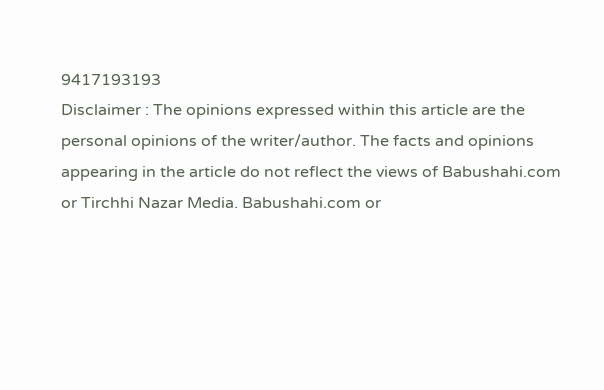9417193193
Disclaimer : The opinions expressed within this article are the personal opinions of the writer/author. The facts and opinions appearing in the article do not reflect the views of Babushahi.com or Tirchhi Nazar Media. Babushahi.com or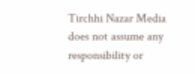Tirchhi Nazar Media does not assume any responsibility or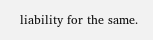liability for the same.